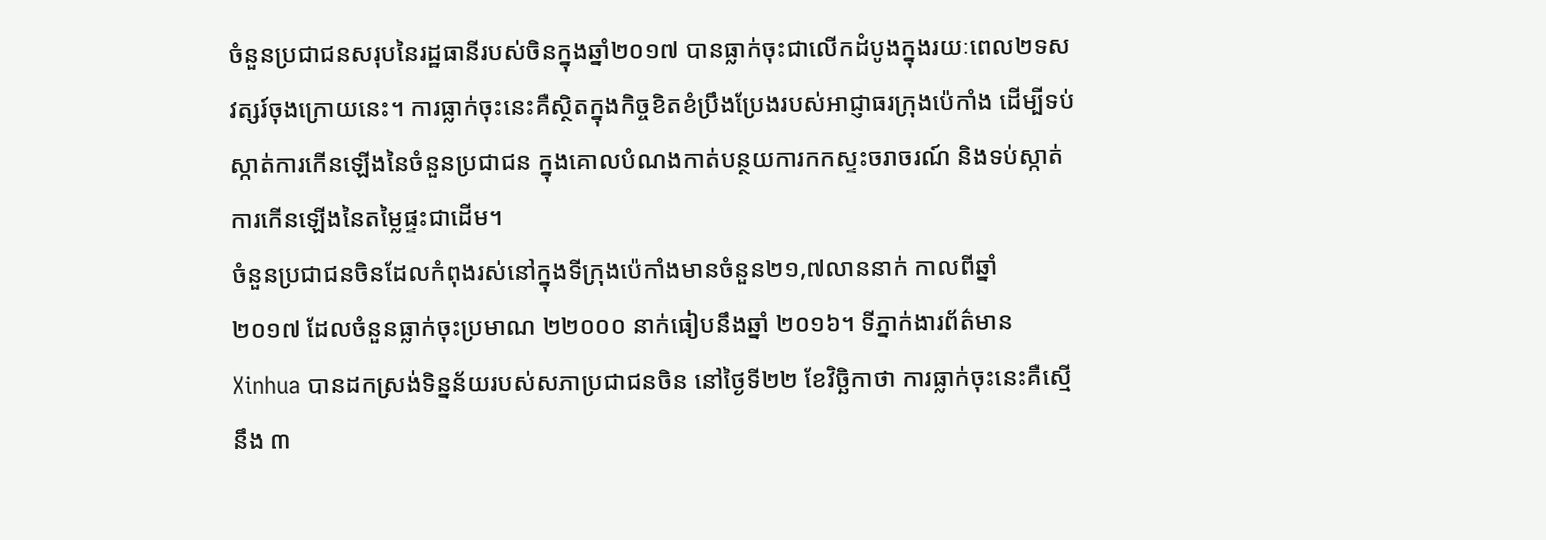ចំនួនប្រជាជនសរុបនៃរដ្ឋធានីរបស់ចិនក្នុងឆ្នាំ២០១៧ បានធ្លាក់ចុះជាលើកដំបូងក្នុងរយៈពេល២ទសវត្សរ៍ចុងក្រោយនេះ។ ការធ្លាក់ចុះនេះគឺស្ថិតក្នុងកិច្ចខិតខំប្រឹងប្រែងរបស់អាជ្ញាធរក្រុងប៉េកាំង ដើម្បីទប់ស្កាត់ការកើនឡើងនៃចំនួនប្រជាជន ក្នុងគោលបំណងកាត់បន្ថយការកកស្ទះចរាចរណ៍ និងទប់ស្កាត់ការកើនឡើងនៃតម្លៃផ្ទះជាដើម។
ចំនួនប្រជាជនចិនដែលកំពុងរស់នៅក្នុងទីក្រុងប៉េកាំងមានចំនួន២១,៧លាននាក់ កាលពីឆ្នាំ
២០១៧ ដែលចំនួនធ្លាក់ចុះប្រមាណ ២២០០០ នាក់ធៀបនឹងឆ្នាំ ២០១៦។ ទីភ្នាក់ងារព័ត៌មាន Xinhua បានដកស្រង់ទិន្នន័យរបស់សភាប្រជាជនចិន នៅថ្ងៃទី២២ ខែវិច្ឆិកាថា ការធ្លាក់ចុះនេះគឺស្មើនឹង ៣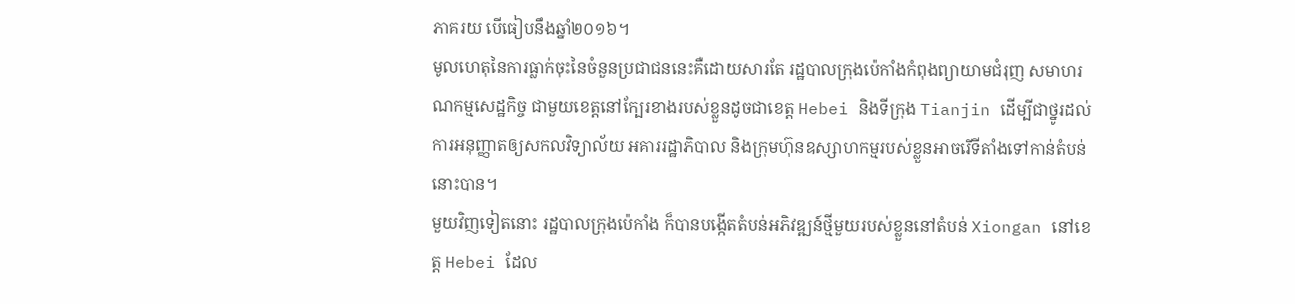ភាគរយ បើធៀបនឹងឆ្នាំ២០១៦។
មូលហេតុនៃការធ្លាក់ចុះនៃចំនួនប្រជាជននេះគឺដោយសារតែ រដ្ឋបាលក្រុងប៉េកាំងកំពុងព្យាយាមជំរុញ សមាហរណកម្មសេដ្ឋកិច្ច ជាមួយខេត្តនៅក្បែរខាងរបស់ខ្លួនដូចជាខេត្ត Hebei និងទីក្រុង Tianjin ដើម្បីជាថ្នូរដល់ការអនុញ្ញាតឲ្យសកលវិទ្យាល័យ អគាររដ្ឋាភិបាល និងក្រុមហ៊ុនឧស្សាហកម្មរបស់ខ្លួនអាចរើទីតាំងទៅកាន់តំបន់នោះបាន។
មួយវិញទៀតនោះ រដ្ឋបាលក្រុងប៉េកាំង ក៏បានបង្កើតតំបន់អភិវឌ្ឍន៍ថ្មីមួយរបស់ខ្លួននៅតំបន់ Xiongan នៅខេត្ត Hebei ដែល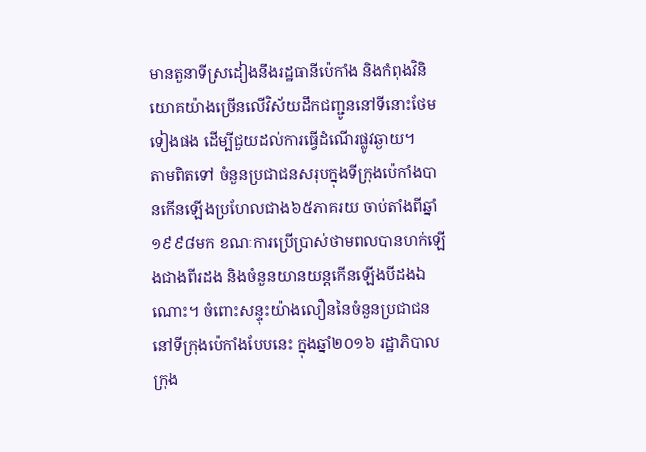មានតួនាទីស្រដៀងនឹងរដ្ឋធានីប៉េកាំង និងកំពុងវិនិយោគយ៉ាងច្រើនលើវិស័យដឹកជញ្ជូននៅទីនោះថែមទៀងផង ដើម្បីជួយដល់ការធ្វើដំណើរផ្លូវឆ្ងាយ។
តាមពិតទៅ ចំនួនប្រជាជនសរុបក្នុងទីក្រុងប៉េកាំងបានកើនឡើងប្រហែលជាង៦៥ភាគរយ ចាប់តាំងពីឆ្នាំ១៩៩៨មក ខណៈការប្រើប្រាស់ថាមពលបានហក់ឡើងជាងពីរដង និងចំនួនយានយន្តកើនឡើងបីដងឯណោះ។ ចំពោះសន្ទុះយ៉ាងលឿននៃចំនួនប្រជាជននៅទីក្រុងប៉េកាំងបែបនេះ ក្នុងឆ្នាំ២០១៦ រដ្ឋាភិបាលក្រុង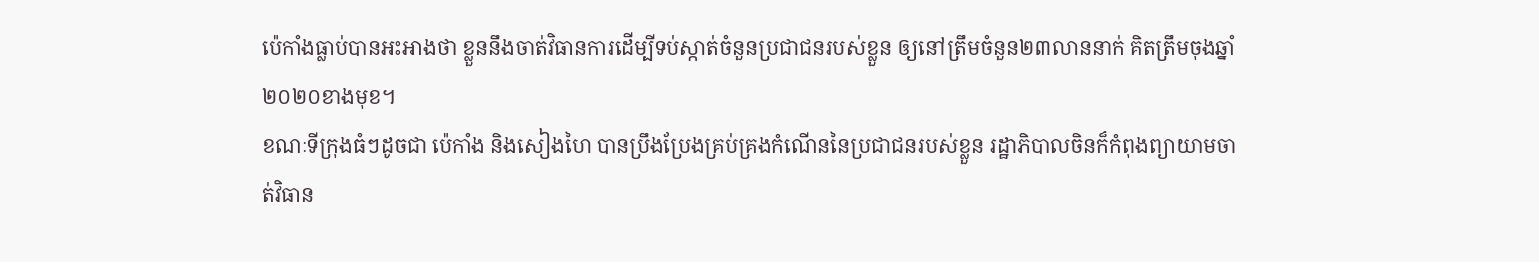ប៉េកាំងធ្លាប់បានអះអាងថា ខ្លួននឹងចាត់វិធានការដើម្បីទប់ស្កាត់ចំនួនប្រជាជនរបស់ខ្លួន ឲ្យនៅត្រឹមចំនួន២៣លាននាក់ គិតត្រឹមចុងឆ្នាំ២០២០ខាងមុខ។
ខណៈទីក្រុងធំៗដូចជា ប៉េកាំង និងសៀងហៃ បានប្រឹងប្រែងគ្រប់គ្រងកំណើននៃប្រជាជនរបស់ខ្លួន រដ្ឋាភិបាលចិនក៏កំពុងព្យាយាមចាត់វិធាន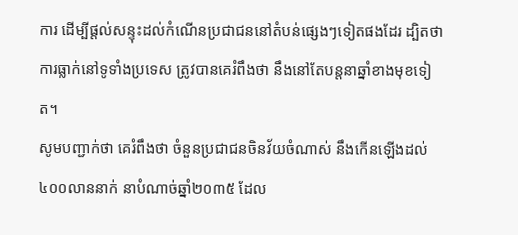ការ ដើម្បីផ្តល់សន្ទុះដល់កំណើនប្រជាជននៅតំបន់ផ្សេងៗទៀតផងដែរ ដ្បិតថាការធ្លាក់នៅទូទាំងប្រទេស ត្រូវបានគេរំពឹងថា នឹងនៅតែបន្តនាឆ្នាំខាងមុខទៀត។
សូមបញ្ជាក់ថា គេរំពឹងថា ចំនួនប្រជាជនចិនវ័យចំណាស់ នឹងកើនឡើងដល់ ៤០០លាននាក់ នាបំណាច់ឆ្នាំ២០៣៥ ដែល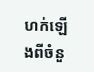ហក់ឡើងពីចំនួ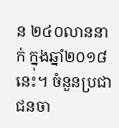ន ២៤០លាននាក់ ក្នុងឆ្នាំ២០១៨នេះ។ ចំនួនប្រជាជនចា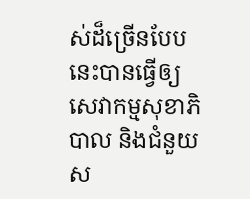ស់ដ៏ច្រើនបែបនេះបានធ្វើឲ្យសេវាកម្មសុខាភិបាល និងជំនួយស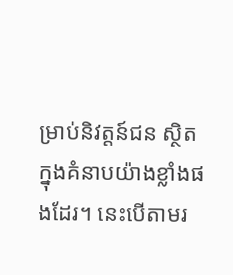ម្រាប់និវត្តន៍ជន ស្ថិតក្នុងគំនាបយ៉ាងខ្លាំងផងដែរ។ នេះបើតាមរ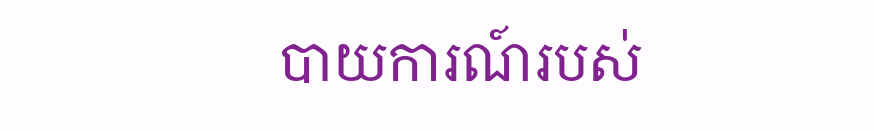បាយការណ៍របស់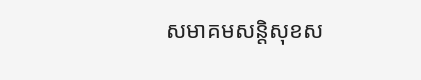សមាគមសន្តិសុខស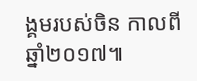ង្គមរបស់ចិន កាលពីឆ្នាំ២០១៧៕